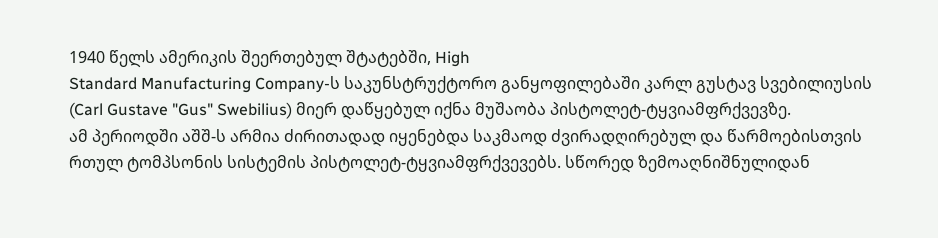1940 წელს ამერიკის შეერთებულ შტატებში, High
Standard Manufacturing Company-ს საკუნსტრუქტორო განყოფილებაში კარლ გუსტავ სვებილიუსის
(Carl Gustave "Gus" Swebilius) მიერ დაწყებულ იქნა მუშაობა პისტოლეტ-ტყვიამფრქვევზე.
ამ პერიოდში აშშ-ს არმია ძირითადად იყენებდა საკმაოდ ძვირადღირებულ და წარმოებისთვის
რთულ ტომპსონის სისტემის პისტოლეტ-ტყვიამფრქვევებს. სწორედ ზემოაღნიშნულიდან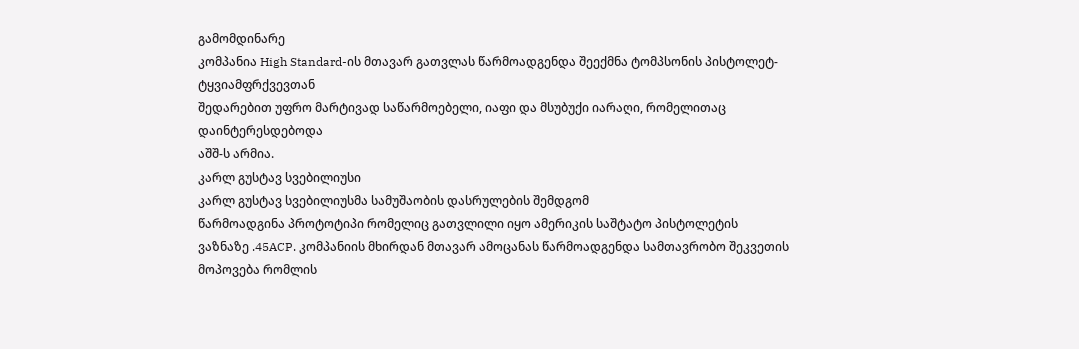გამომდინარე
კომპანია High Standard-ის მთავარ გათვლას წარმოადგენდა შეექმნა ტომპსონის პისტოლეტ-ტყვიამფრქვევთან
შედარებით უფრო მარტივად საწარმოებელი, იაფი და მსუბუქი იარაღი, რომელითაც დაინტერესდებოდა
აშშ-ს არმია.
კარლ გუსტავ სვებილიუსი
კარლ გუსტავ სვებილიუსმა სამუშაობის დასრულების შემდგომ
წარმოადგინა პროტოტიპი რომელიც გათვლილი იყო ამერიკის საშტატო პისტოლეტის
ვაზნაზე .45ACP. კომპანიის მხირდან მთავარ ამოცანას წარმოადგენდა სამთავრობო შეკვეთის
მოპოვება რომლის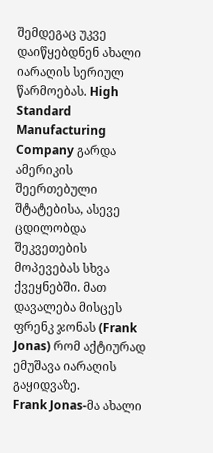შემდეგაც უკვე დაიწყებდნენ ახალი იარაღის სერიულ წარმოებას. High
Standard Manufacturing Company გარდა ამერიკის შეერთებული შტატებისა, ასევე ცდილობდა
შეკვეთების მოპევებას სხვა ქვეყნებში. მათ დავალება მისცეს ფრენკ ჯონას (Frank
Jonas) რომ აქტიურად ემუშავა იარაღის გაყიდვაზე.
Frank Jonas-მა ახალი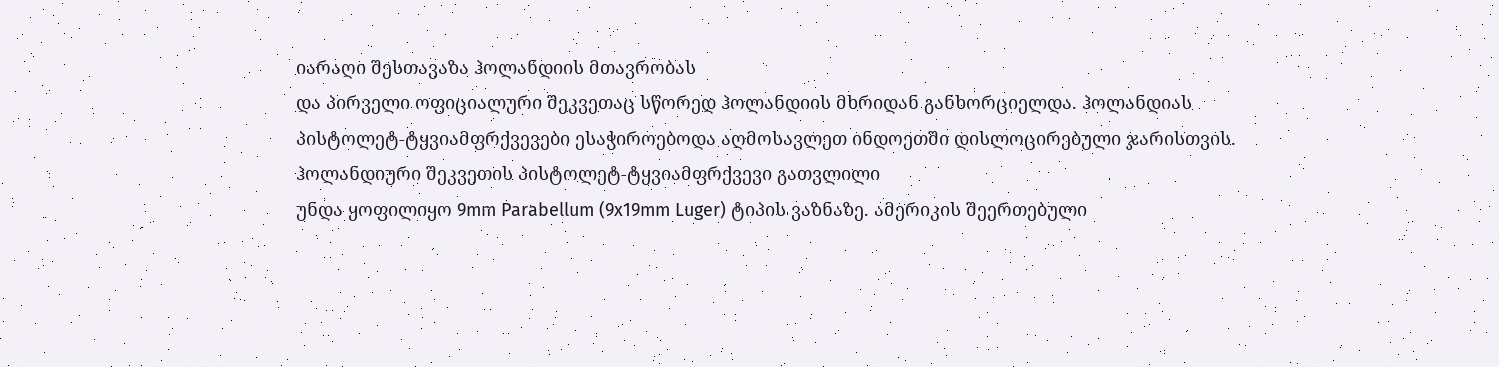იარაღი შესთავაზა ჰოლანდიის მთავრობას
და პირველი ოფიციალური შეკვეთაც სწორედ ჰოლანდიის მხრიდან განხორციელდა. ჰოლანდიას
პისტოლეტ-ტყვიამფრქვევები ესაჭიროებოდა აღმოსავლეთ ინდოეთში დისლოცირებული ჯარისთვის.
ჰოლანდიური შეკვეთის პისტოლეტ-ტყვიამფრქვევი გათვლილი
უნდა ყოფილიყო 9mm Parabellum (9x19mm Luger) ტიპის ვაზნაზე. ამერიკის შეერთებული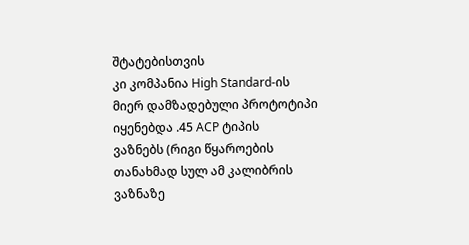შტატებისთვის
კი კომპანია High Standard-ის მიერ დამზადებული პროტოტიპი იყენებდა .45 ACP ტიპის
ვაზნებს (რიგი წყაროების თანახმად სულ ამ კალიბრის ვაზნაზე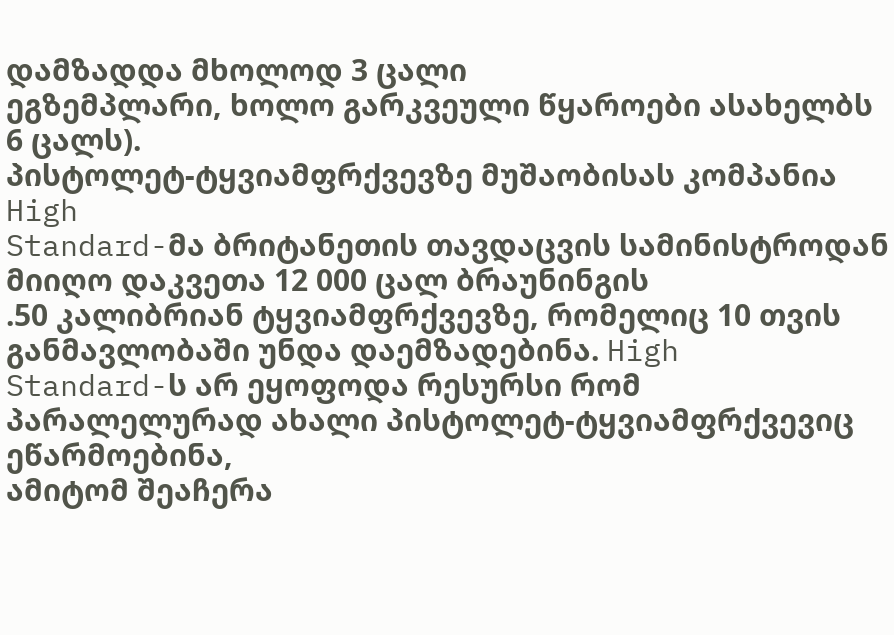დამზადდა მხოლოდ 3 ცალი
ეგზემპლარი, ხოლო გარკვეული წყაროები ასახელბს 6 ცალს).
პისტოლეტ-ტყვიამფრქვევზე მუშაობისას კომპანია High
Standard-მა ბრიტანეთის თავდაცვის სამინისტროდან მიიღო დაკვეთა 12 000 ცალ ბრაუნინგის
.50 კალიბრიან ტყვიამფრქვევზე, რომელიც 10 თვის განმავლობაში უნდა დაემზადებინა. High
Standard-ს არ ეყოფოდა რესურსი რომ პარალელურად ახალი პისტოლეტ-ტყვიამფრქვევიც ეწარმოებინა,
ამიტომ შეაჩერა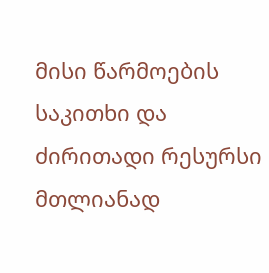მისი წარმოების საკითხი და ძირითადი რესურსი მთლიანად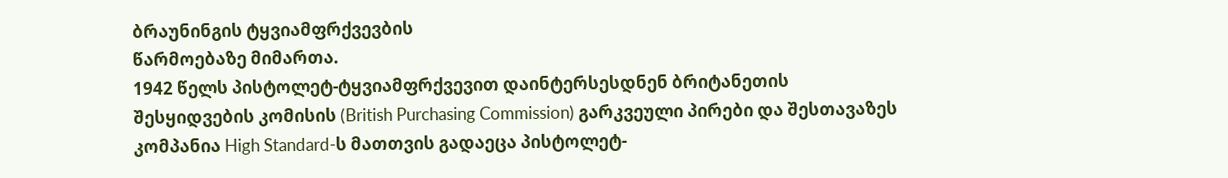ბრაუნინგის ტყვიამფრქვევბის
წარმოებაზე მიმართა.
1942 წელს პისტოლეტ-ტყვიამფრქვევით დაინტერსესდნენ ბრიტანეთის
შესყიდვების კომისის (British Purchasing Commission) გარკვეული პირები და შესთავაზეს
კომპანია High Standard-ს მათთვის გადაეცა პისტოლეტ-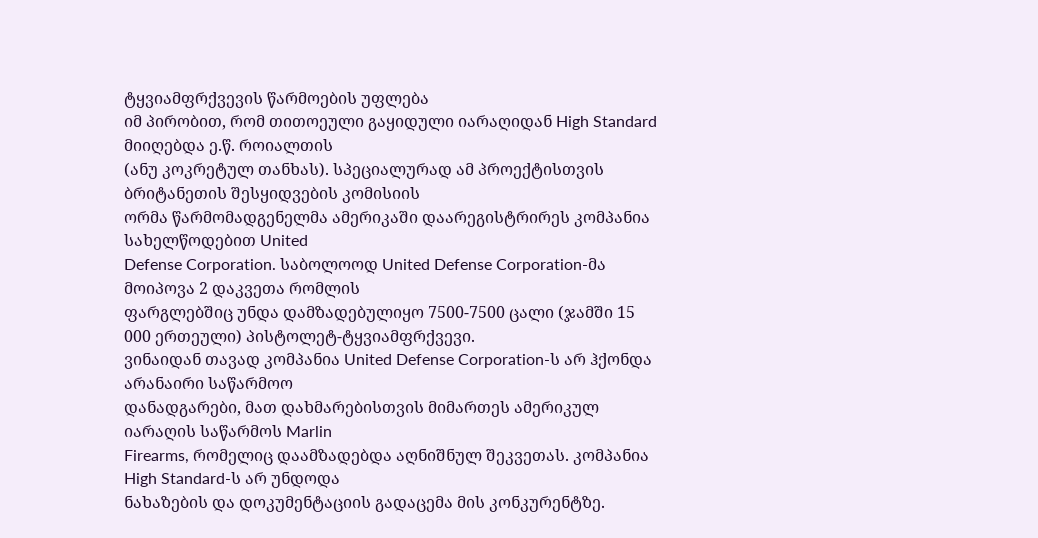ტყვიამფრქვევის წარმოების უფლება
იმ პირობით, რომ თითოეული გაყიდული იარაღიდან High Standard მიიღებდა ე.წ. როიალთის
(ანუ კოკრეტულ თანხას). სპეციალურად ამ პროექტისთვის ბრიტანეთის შესყიდვების კომისიის
ორმა წარმომადგენელმა ამერიკაში დაარეგისტრირეს კომპანია სახელწოდებით United
Defense Corporation. საბოლოოდ United Defense Corporation-მა მოიპოვა 2 დაკვეთა რომლის
ფარგლებშიც უნდა დამზადებულიყო 7500-7500 ცალი (ჯამში 15 000 ერთეული) პისტოლეტ-ტყვიამფრქვევი.
ვინაიდან თავად კომპანია United Defense Corporation-ს არ ჰქონდა არანაირი საწარმოო
დანადგარები, მათ დახმარებისთვის მიმართეს ამერიკულ იარაღის საწარმოს Marlin
Firearms, რომელიც დაამზადებდა აღნიშნულ შეკვეთას. კომპანია High Standard-ს არ უნდოდა
ნახაზების და დოკუმენტაციის გადაცემა მის კონკურენტზე.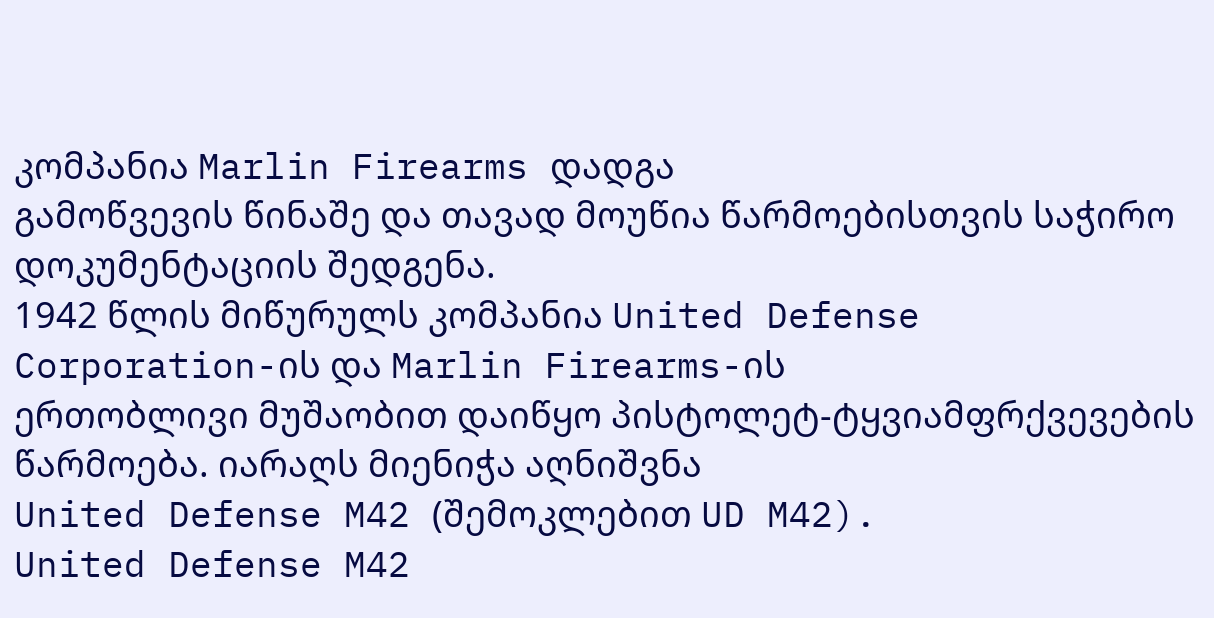კომპანია Marlin Firearms დადგა
გამოწვევის წინაშე და თავად მოუწია წარმოებისთვის საჭირო დოკუმენტაციის შედგენა.
1942 წლის მიწურულს კომპანია United Defense Corporation-ის და Marlin Firearms-ის
ერთობლივი მუშაობით დაიწყო პისტოლეტ-ტყვიამფრქვევების წარმოება. იარაღს მიენიჭა აღნიშვნა
United Defense M42 (შემოკლებით UD M42).
United Defense M42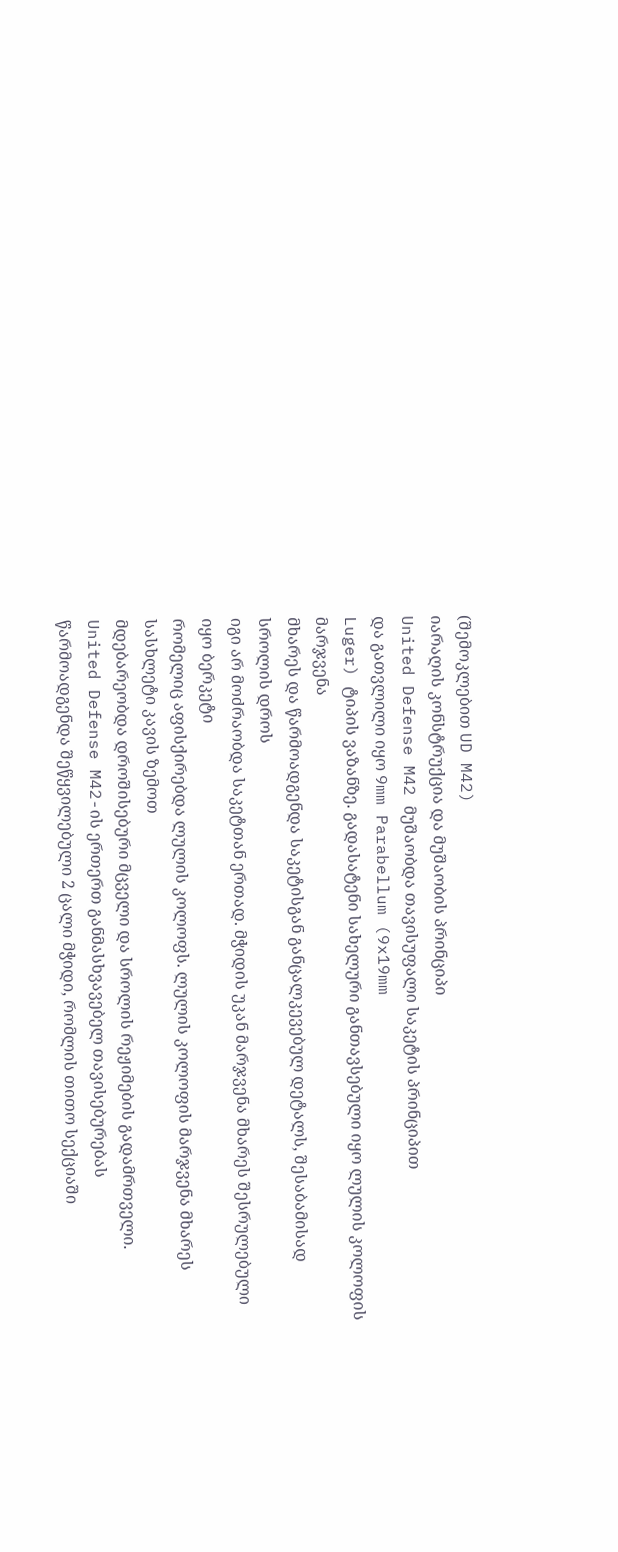(შემოკლებით UD M42)
იარაღის კონსტრუქცია და მუშაობის პრინციპი
United Defense M42 მუშაობდა თავისუფალი საკეტის პრინციპით
და გათვლილი იყო 9mm Parabellum (9x19mm
Luger) ტიპის ვაზანზე. გადასატენი სახელური განთავსებული იყო ლულის კოლოფის მარჯვენა
მხარეს და წარმოადგენდა საკეტისგან განცალკევებულ დეტალს, შესაბამისად სროლის დროს
იგი არ მოძრაობდა საკეტთან ერთად. მჭიდის უკან მარჯვენა მხარეს შესრულებული იყო ბერკეტი
რომელიც აფისქირებდა ლულის კოლოფს. ლულის კოლოფის მარჯვენა მხარეს სასხლეტი კავის ზემოთ
მდებარეობდა დროშისებური მცველი და სროლის რეჟიმების გადამრთველი.
United Defense M42-ის ერთერთ განმასხვავებელ თავისებურებას
წარმოადგენდა შეწყვილებული 2 ცალი მჭიდი, რომლის თითო სექციაში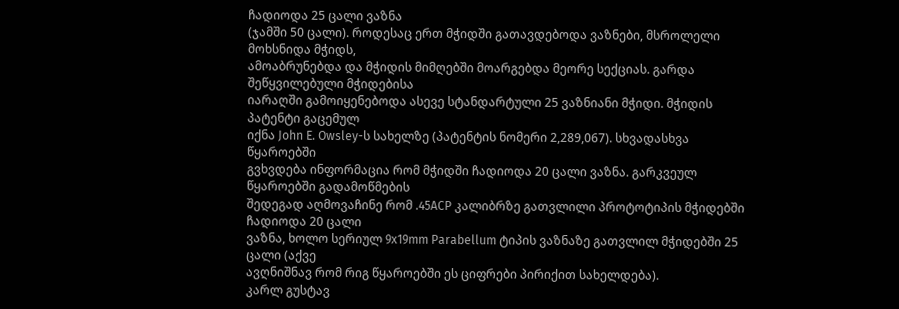ჩადიოდა 25 ცალი ვაზნა
(ჯამში 50 ცალი). როდესაც ერთ მჭიდში გათავდებოდა ვაზნები, მსროლელი მოხსნიდა მჭიდს,
ამოაბრუნებდა და მჭიდის მიმღებში მოარგებდა მეორე სექციას. გარდა შეწყვილებული მჭიდებისა
იარაღში გამოიყენებოდა ასევე სტანდარტული 25 ვაზნიანი მჭიდი. მჭიდის პატენტი გაცემულ
იქნა John E. Owsley-ს სახელზე (პატენტის ნომერი 2,289,067). სხვადასხვა წყაროებში
გვხვდება ინფორმაცია რომ მჭიდში ჩადიოდა 20 ცალი ვაზნა. გარკვეულ წყაროებში გადამოწმების
შედეგად აღმოვაჩინე რომ .45ACP კალიბრზე გათვლილი პროტოტიპის მჭიდებში ჩადიოდა 20 ცალი
ვაზნა, ხოლო სერიულ 9x19mm Parabellum ტიპის ვაზნაზე გათვლილ მჭიდებში 25 ცალი (აქვე
ავღნიშნავ რომ რიგ წყაროებში ეს ციფრები პირიქით სახელდება).
კარლ გუსტავ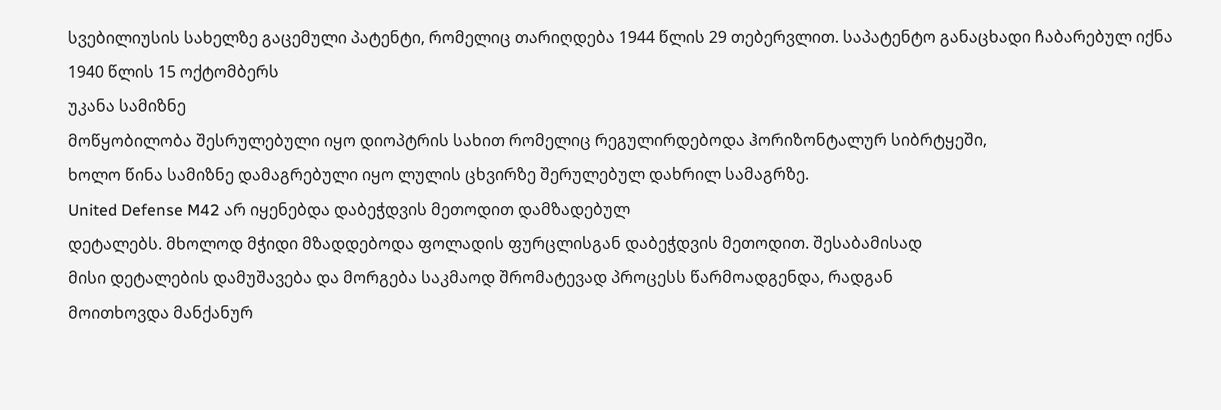სვებილიუსის სახელზე გაცემული პატენტი, რომელიც თარიღდება 1944 წლის 29 თებერვლით. საპატენტო განაცხადი ჩაბარებულ იქნა 1940 წლის 15 ოქტომბერს
უკანა სამიზნე
მოწყობილობა შესრულებული იყო დიოპტრის სახით რომელიც რეგულირდებოდა ჰორიზონტალურ სიბრტყეში,
ხოლო წინა სამიზნე დამაგრებული იყო ლულის ცხვირზე შერულებულ დახრილ სამაგრზე.
United Defense M42 არ იყენებდა დაბეჭდვის მეთოდით დამზადებულ
დეტალებს. მხოლოდ მჭიდი მზადდებოდა ფოლადის ფურცლისგან დაბეჭდვის მეთოდით. შესაბამისად
მისი დეტალების დამუშავება და მორგება საკმაოდ შრომატევად პროცესს წარმოადგენდა, რადგან
მოითხოვდა მანქანურ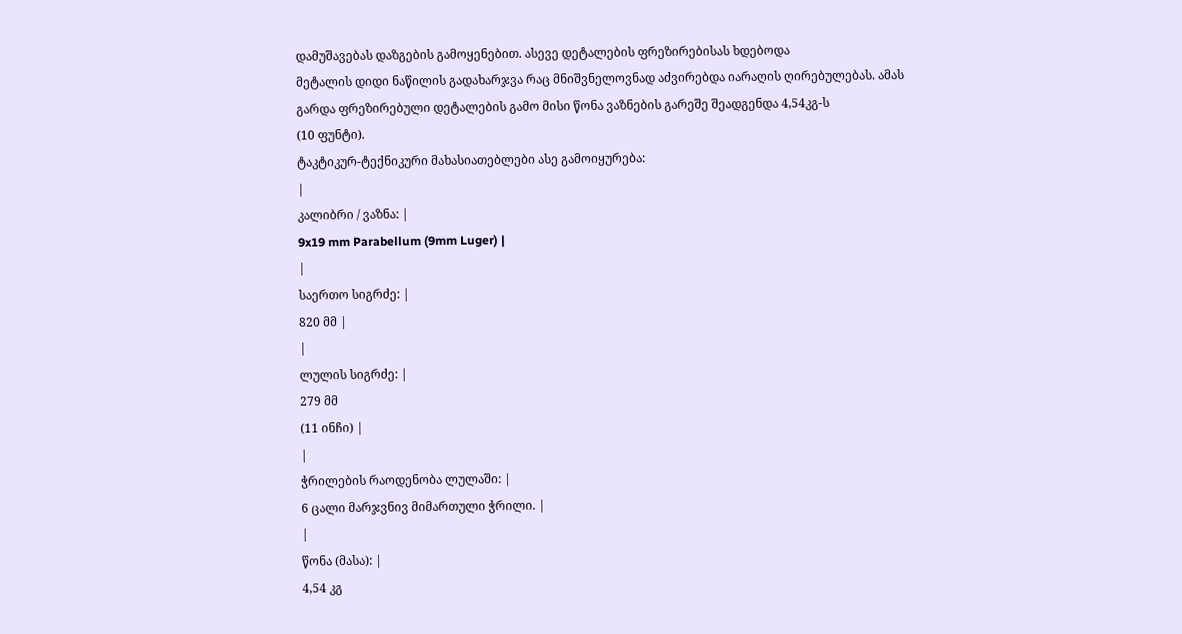დამუშავებას დაზგების გამოყენებით. ასევე დეტალების ფრეზირებისას ხდებოდა
მეტალის დიდი ნაწილის გადახარჯვა რაც მნიშვნელოვნად აძვირებდა იარაღის ღირებულებას. ამას
გარდა ფრეზირებული დეტალების გამო მისი წონა ვაზნების გარეშე შეადგენდა 4,54კგ-ს
(10 ფუნტი).
ტაკტიკურ-ტექნიკური მახასიათებლები ასე გამოიყურება:
|
კალიბრი / ვაზნა: |
9x19 mm Parabellum (9mm Luger) |
|
საერთო სიგრძე: |
820 მმ |
|
ლულის სიგრძე: |
279 მმ
(11 ინჩი) |
|
ჭრილების რაოდენობა ლულაში: |
6 ცალი მარჯვნივ მიმართული ჭრილი. |
|
წონა (მასა): |
4,54 კგ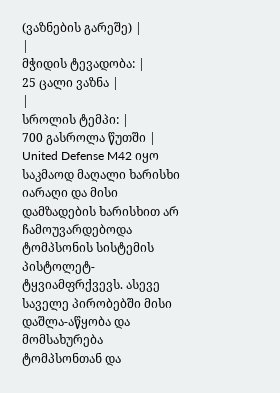(ვაზნების გარეშე) |
|
მჭიდის ტევადობა: |
25 ცალი ვაზნა |
|
სროლის ტემპი: |
700 გასროლა წუთში |
United Defense M42 იყო საკმაოდ მაღალი ხარისხი იარაღი და მისი დამზადების ხარისხით არ ჩამოუვარდებოდა ტომპსონის სისტემის პისტოლეტ-ტყვიამფრქვევს. ასევე საველე პირობებში მისი დაშლა-აწყობა და მომსახურება ტომპსონთან და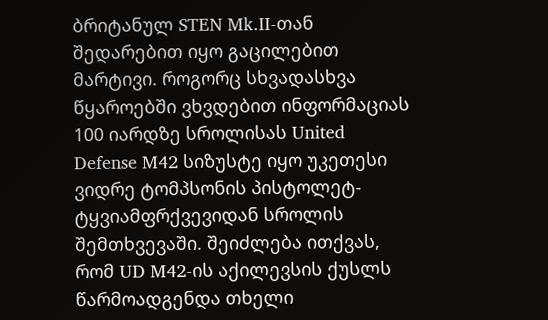ბრიტანულ STEN Mk.II-თან შედარებით იყო გაცილებით მარტივი. როგორც სხვადასხვა წყაროებში ვხვდებით ინფორმაციას 100 იარდზე სროლისას United Defense M42 სიზუსტე იყო უკეთესი ვიდრე ტომპსონის პისტოლეტ-ტყვიამფრქვევიდან სროლის შემთხვევაში. შეიძლება ითქვას, რომ UD M42-ის აქილევსის ქუსლს წარმოადგენდა თხელი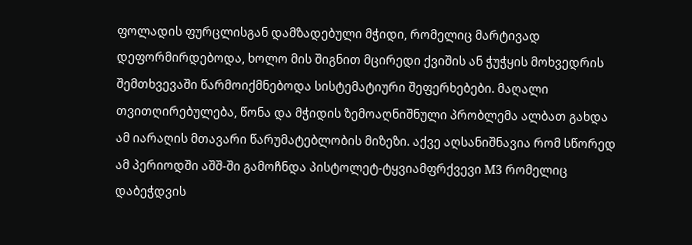ფოლადის ფურცლისგან დამზადებული მჭიდი, რომელიც მარტივად დეფორმირდებოდა, ხოლო მის შიგნით მცირედი ქვიშის ან ჭუჭყის მოხვედრის შემთხვევაში წარმოიქმნებოდა სისტემატიური შეფერხებები. მაღალი თვითღირებულება, წონა და მჭიდის ზემოაღნიშნული პრობლემა ალბათ გახდა ამ იარაღის მთავარი წარუმატებლობის მიზეზი. აქვე აღსანიშნავია რომ სწორედ ამ პერიოდში აშშ-ში გამოჩნდა პისტოლეტ-ტყვიამფრქვევი M3 რომელიც დაბეჭდვის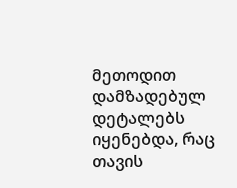მეთოდით დამზადებულ დეტალებს იყენებდა, რაც თავის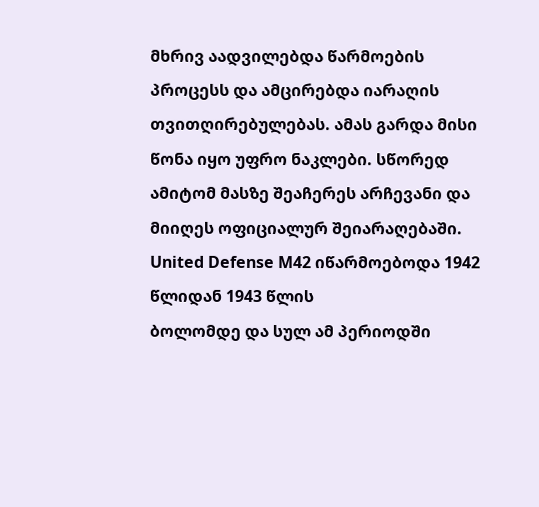მხრივ აადვილებდა წარმოების პროცესს და ამცირებდა იარაღის თვითღირებულებას. ამას გარდა მისი წონა იყო უფრო ნაკლები. სწორედ ამიტომ მასზე შეაჩერეს არჩევანი და მიიღეს ოფიციალურ შეიარაღებაში.
United Defense M42 იწარმოებოდა 1942 წლიდან 1943 წლის
ბოლომდე და სულ ამ პერიოდში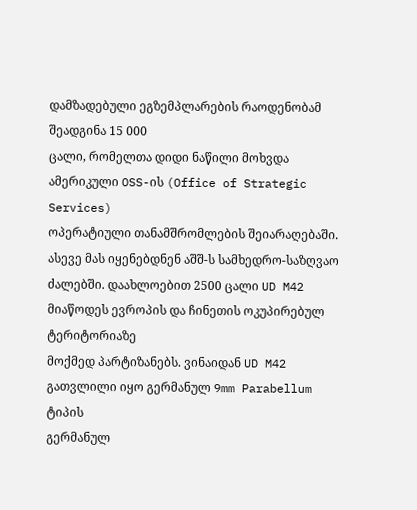დამზადებული ეგზემპლარების რაოდენობამ შეადგინა 15 000
ცალი, რომელთა დიდი ნაწილი მოხვდა ამერიკული OSS-ის (Office of Strategic Services)
ოპერატიული თანამშრომლების შეიარაღებაში. ასევე მას იყენებდნენ აშშ-ს სამხედრო-საზღვაო
ძალებში. დაახლოებით 2500 ცალი UD M42 მიაწოდეს ევროპის და ჩინეთის ოკუპირებულ ტერიტორიაზე
მოქმედ პარტიზანებს. ვინაიდან UD M42 გათვლილი იყო გერმანულ 9mm Parabellum ტიპის
გერმანულ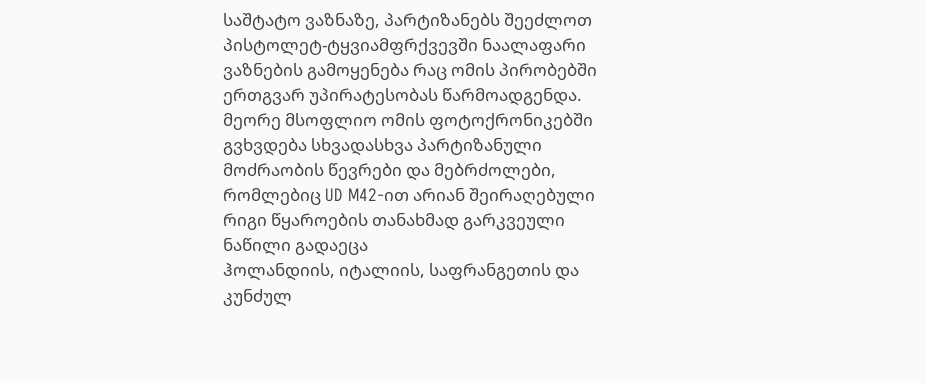საშტატო ვაზნაზე, პარტიზანებს შეეძლოთ პისტოლეტ-ტყვიამფრქვევში ნაალაფარი
ვაზნების გამოყენება რაც ომის პირობებში ერთგვარ უპირატესობას წარმოადგენდა.
მეორე მსოფლიო ომის ფოტოქრონიკებში გვხვდება სხვადასხვა პარტიზანული მოძრაობის წევრები და მებრძოლები, რომლებიც UD M42-ით არიან შეირაღებული
რიგი წყაროების თანახმად გარკვეული ნაწილი გადაეცა
ჰოლანდიის, იტალიის, საფრანგეთის და კუნძულ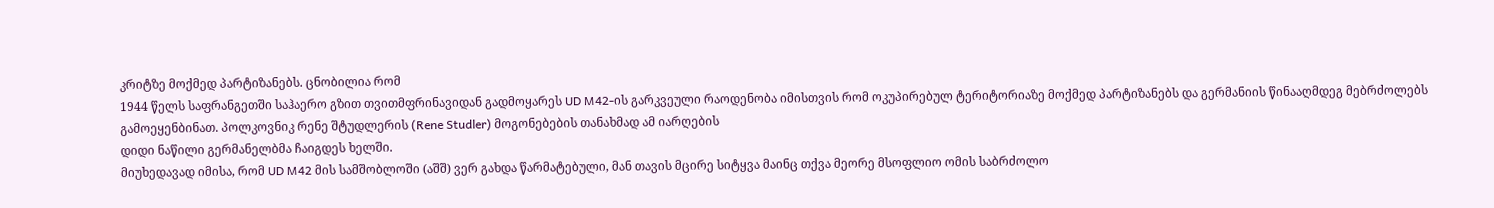კრიტზე მოქმედ პარტიზანებს. ცნობილია რომ
1944 წელს საფრანგეთში საჰაერო გზით თვითმფრინავიდან გადმოყარეს UD M42-ის გარკვეული რაოდენობა იმისთვის რომ ოკუპირებულ ტერიტორიაზე მოქმედ პარტიზანებს და გერმანიის წინააღმდეგ მებრძოლებს
გამოეყენბინათ. პოლკოვნიკ რენე შტუდლერის (Rene Studler) მოგონებების თანახმად ამ იარღების
დიდი ნაწილი გერმანელბმა ჩაიგდეს ხელში.
მიუხედავად იმისა, რომ UD M42 მის სამშობლოში (აშშ) ვერ გახდა წარმატებული, მან თავის მცირე სიტყვა მაინც თქვა მეორე მსოფლიო ომის საბრძოლო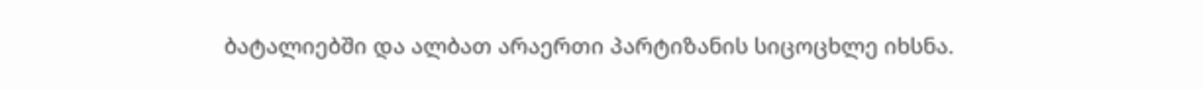ბატალიებში და ალბათ არაერთი პარტიზანის სიცოცხლე იხსნა.